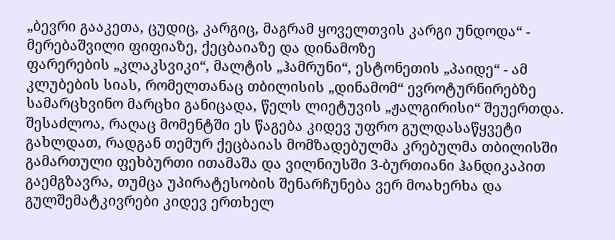„ბევრი გააკეთა, ცუდიც, კარგიც, მაგრამ ყოველთვის კარგი უნდოდა“ - მერებაშვილი ფიფიაზე, ქეცბაიაზე და დინამოზე
ფარერების „კლაკსვიკი“, მალტის „ჰამრუნი“, ესტონეთის „პაიდე“ - ამ კლუბების სიას, რომელთანაც თბილისის „დინამომ“ ევროტურნირებზე სამარცხვინო მარცხი განიცადა, წელს ლიეტუვის „ჟალგირისი“ შეუერთდა. შესაძლოა, რაღაც მომენტში ეს წაგება კიდევ უფრო გულდასაწყვეტი გახლდათ, რადგან თემურ ქეცბაიას მომზადებულმა კრებულმა თბილისში გამართული ფეხბურთი ითამაშა და ვილნიუსში 3-ბურთიანი ჰანდიკაპით გაემგზავრა, თუმცა უპირატესობის შენარჩუნება ვერ მოახერხა და გულშემატკივრები კიდევ ერთხელ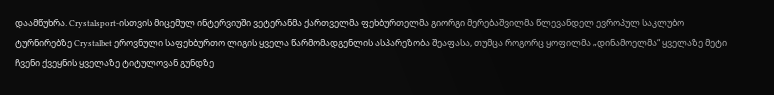დაამწუხრა. Crystalsport-ისთვის მიცემულ ინტერვიუში ვეტერანმა ქართველმა ფეხბურთელმა გიორგი მერებაშვილმა წლევანდელ ევროპულ საკლუბო ტურნირებზე Crystalbet ეროვნული საფეხბურთო ლიგის ყველა წარმომადგენლის ასპარეზობა შეაფასა, თუმცა როგორც ყოფილმა „დინამოელმა“ ყველაზე მეტი ჩვენი ქვეყნის ყველაზე ტიტულოვან გუნდზე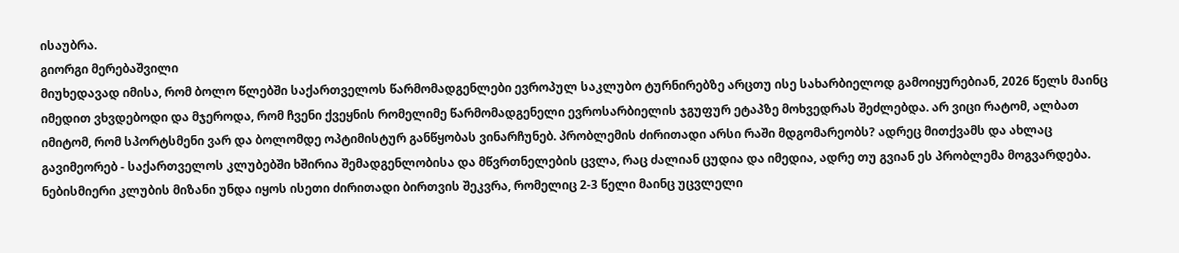ისაუბრა.
გიორგი მერებაშვილი
მიუხედავად იმისა, რომ ბოლო წლებში საქართველოს წარმომადგენლები ევროპულ საკლუბო ტურნირებზე არცთუ ისე სახარბიელოდ გამოიყურებიან, 2026 წელს მაინც იმედით ვხვდებოდი და მჯეროდა, რომ ჩვენი ქვეყნის რომელიმე წარმომადგენელი ევროსარბიელის ჯგუფურ ეტაპზე მოხვედრას შეძლებდა. არ ვიცი რატომ, ალბათ იმიტომ, რომ სპორტსმენი ვარ და ბოლომდე ოპტიმისტურ განწყობას ვინარჩუნებ. პრობლემის ძირითადი არსი რაში მდგომარეობს? ადრეც მითქვამს და ახლაც გავიმეორებ - საქართველოს კლუბებში ხშირია შემადგენლობისა და მწვრთნელების ცვლა, რაც ძალიან ცუდია და იმედია, ადრე თუ გვიან ეს პრობლემა მოგვარდება. ნებისმიერი კლუბის მიზანი უნდა იყოს ისეთი ძირითადი ბირთვის შეკვრა, რომელიც 2-3 წელი მაინც უცვლელი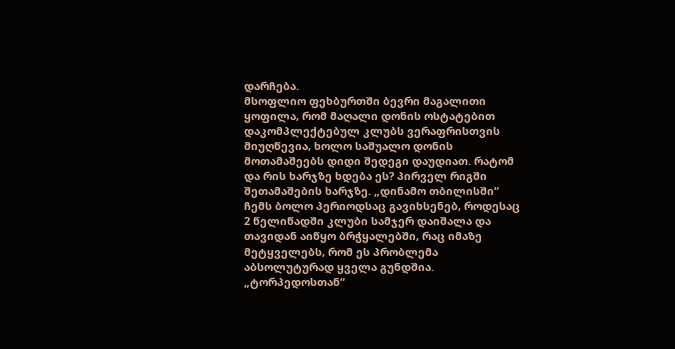დარჩება.
მსოფლიო ფეხბურთში ბევრი მაგალითი ყოფილა, რომ მაღალი დონის ოსტატებით დაკომპლექტებულ კლუბს ვერაფრისთვის მიუღწევია, ხოლო საშუალო დონის მოთამაშეებს დიდი შედეგი დაუდიათ. რატომ და რის ხარჯზე ხდება ეს? პირველ რიგში შეთამაშების ხარჯზე. „დინამო თბილისში“ ჩემს ბოლო პერიოდსაც გავიხსენებ, როდესაც 2 წელიწადში კლუბი სამჯერ დაიშალა და თავიდან აიწყო ბრჭყალებში, რაც იმაზე მეტყველებს, რომ ეს პრობლემა აბსოლუტურად ყველა გუნდშია.
„ტორპედოსთან“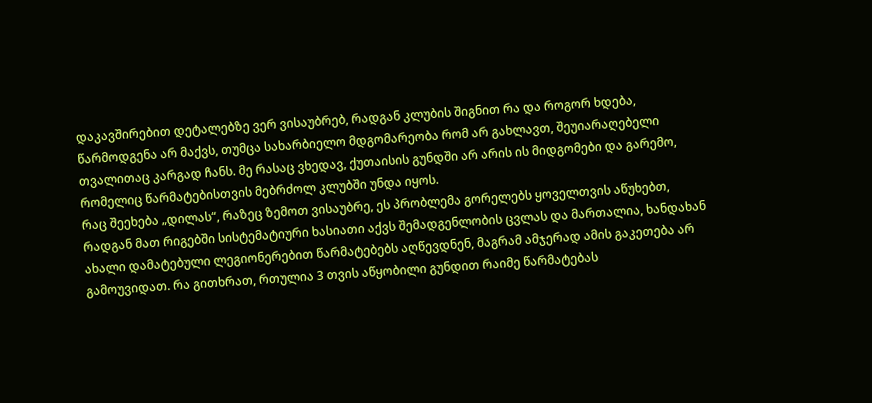დაკავშირებით დეტალებზე ვერ ვისაუბრებ, რადგან კლუბის შიგნით რა და როგორ ხდება, წარმოდგენა არ მაქვს, თუმცა სახარბიელო მდგომარეობა რომ არ გახლავთ, შეუიარაღებელი თვალითაც კარგად ჩანს. მე რასაც ვხედავ, ქუთაისის გუნდში არ არის ის მიდგომები და გარემო, რომელიც წარმატებისთვის მებრძოლ კლუბში უნდა იყოს.
რაც შეეხება „დილას“, რაზეც ზემოთ ვისაუბრე, ეს პრობლემა გორელებს ყოველთვის აწუხებთ, რადგან მათ რიგებში სისტემატიური ხასიათი აქვს შემადგენლობის ცვლას და მართალია, ხანდახან ახალი დამატებული ლეგიონერებით წარმატებებს აღწევდნენ, მაგრამ ამჯერად ამის გაკეთება არ გამოუვიდათ. რა გითხრათ, რთულია 3 თვის აწყობილი გუნდით რაიმე წარმატებას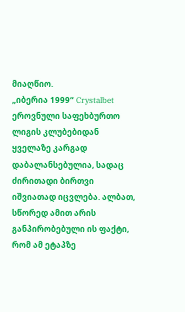მიაღწიო.
„იბერია 1999“ Crystalbet ეროვნული საფეხბურთო ლიგის კლუბებიდან ყველაზე კარგად დაბალანსებულია, სადაც ძირითადი ბირთვი იშვიათად იცვლება. ალბათ, სწორედ ამით არის განპირობებული ის ფაქტი, რომ ამ ეტაპზე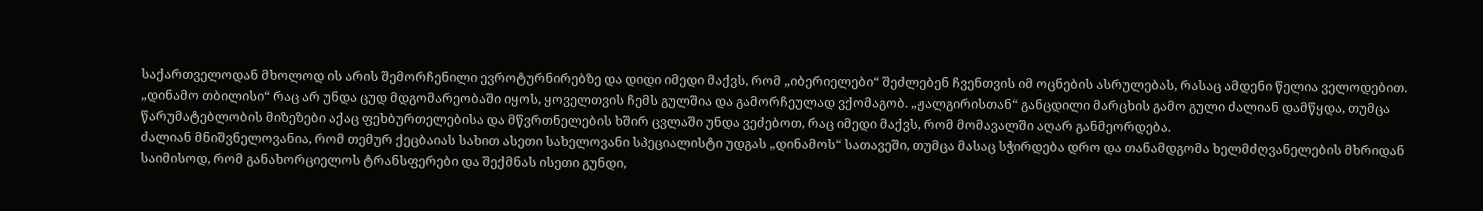საქართველოდან მხოლოდ ის არის შემორჩენილი ევროტურნირებზე და დიდი იმედი მაქვს, რომ „იბერიელები“ შეძლებენ ჩვენთვის იმ ოცნების ასრულებას, რასაც ამდენი წელია ველოდებით.
„დინამო თბილისი“ რაც არ უნდა ცუდ მდგომარეობაში იყოს, ყოველთვის ჩემს გულშია და გამორჩეულად ვქომაგობ. „ჟალგირისთან“ განცდილი მარცხის გამო გული ძალიან დამწყდა, თუმცა წარუმატებლობის მიზეზები აქაც ფეხბურთელებისა და მწვრთნელების ხშირ ცვლაში უნდა ვეძებოთ, რაც იმედი მაქვს, რომ მომავალში აღარ განმეორდება.
ძალიან მნიშვნელოვანია, რომ თემურ ქეცბაიას სახით ასეთი სახელოვანი სპეციალისტი უდგას „დინამოს“ სათავეში, თუმცა მასაც სჭირდება დრო და თანამდგომა ხელმძღვანელების მხრიდან საიმისოდ, რომ განახორციელოს ტრანსფერები და შექმნას ისეთი გუნდი,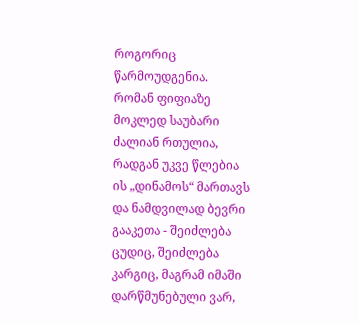როგორიც წარმოუდგენია.
რომან ფიფიაზე მოკლედ საუბარი ძალიან რთულია, რადგან უკვე წლებია ის „დინამოს“ მართავს და ნამდვილად ბევრი გააკეთა - შეიძლება ცუდიც, შეიძლება კარგიც, მაგრამ იმაში დარწმუნებული ვარ,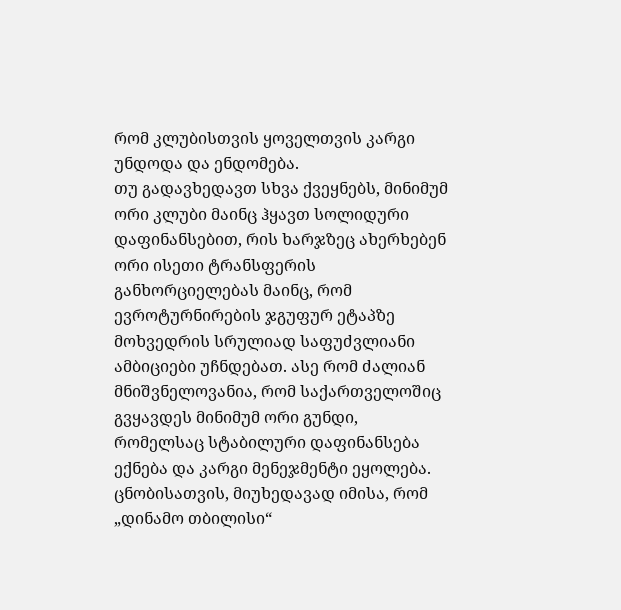რომ კლუბისთვის ყოველთვის კარგი უნდოდა და ენდომება.
თუ გადავხედავთ სხვა ქვეყნებს, მინიმუმ ორი კლუბი მაინც ჰყავთ სოლიდური დაფინანსებით, რის ხარჯზეც ახერხებენ ორი ისეთი ტრანსფერის განხორციელებას მაინც, რომ ევროტურნირების ჯგუფურ ეტაპზე მოხვედრის სრულიად საფუძვლიანი ამბიციები უჩნდებათ. ასე რომ ძალიან მნიშვნელოვანია, რომ საქართველოშიც გვყავდეს მინიმუმ ორი გუნდი, რომელსაც სტაბილური დაფინანსება ექნება და კარგი მენეჯმენტი ეყოლება.
ცნობისათვის, მიუხედავად იმისა, რომ „დინამო თბილისი“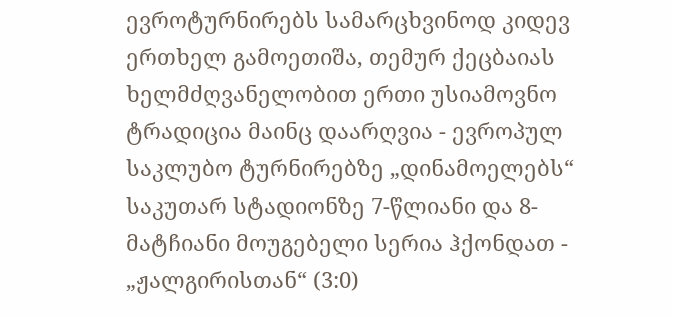ევროტურნირებს სამარცხვინოდ კიდევ ერთხელ გამოეთიშა, თემურ ქეცბაიას ხელმძღვანელობით ერთი უსიამოვნო ტრადიცია მაინც დაარღვია - ევროპულ საკლუბო ტურნირებზე „დინამოელებს“ საკუთარ სტადიონზე 7-წლიანი და 8-მატჩიანი მოუგებელი სერია ჰქონდათ - „ჟალგირისთან“ (3:0)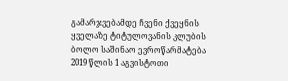გამარჯვებამდე ჩვენი ქვეყნის ყველაზე ტიტულოვანის კლუბის ბოლო საშინაო ევროწარმატება 2019 წლის 1 აგვისტოთი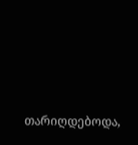თარიღდებოდა,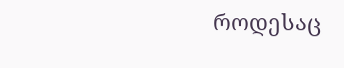როდესაც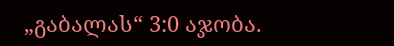„გაბალას“ 3:0 აჯობა.